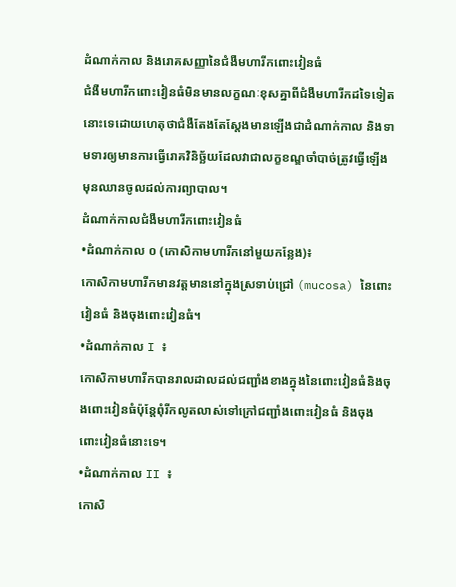ដំណាក់កាល និងរោគសញ្ញានៃជំងឺមហារីកពោះវៀនធំ
ជំងឺមហារីកពោះវៀនធំមិនមានលក្ខណៈខុសគ្នាពីជំងឺមហារីកដទៃទៀតនោះទេដោយហេតុថាជំងឺតែងតែស្តែងមានឡើងជាដំណាក់កាល និងទាមទារឲ្យមានការធ្វើរោគវិនិច្ឆ័យដែលវាជាលក្ខខណ្ឌចាំបាច់ត្រូវធ្វើឡើងមុនឈានចូលដល់ការព្យាបាល។
ដំណាក់កាលជំងឺមហារីកពោះវៀនធំ
•ដំណាក់កាល ០ (កោសិកាមហារីកនៅមួយកន្លែង)៖
កោសិកាមហារីកមានវត្តមាននៅក្នុងស្រទាប់ជ្រៅ (mucosa) នៃពោះវៀនធំ និងចុងពោះវៀនធំ។
•ដំណាក់កាល I ៖
កោសិកាមហារីកបានរាលដាលដល់ជញ្ជាំងខាងក្នុងនៃពោះវៀនធំនិងចុងពោះវៀនធំប៉ុន្តែពុំរីកលូតលាស់ទៅក្រៅជញ្ជាំងពោះវៀនធំ និងចុងពោះវៀនធំនោះទេ។
•ដំណាក់កាល II ៖
កោសិ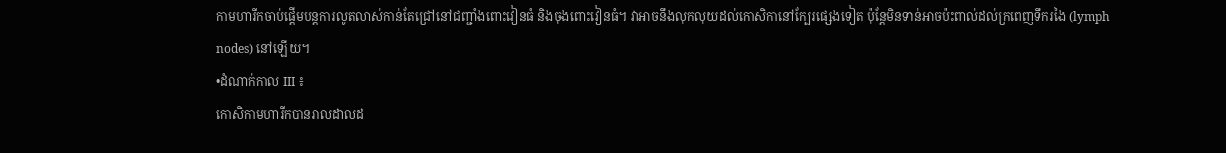កាមហារីកចាប់ផ្តើមបន្តការលូតលាស់កាន់តែជ្រៅនៅជញ្ជាំងពោះវៀនធំ និងចុងពោះវៀនធំ។ វាអាចនឹងលុកលុយដល់កោសិកានៅក្បែរផ្សេងទៀត ប៉ុន្តែមិនទាន់អាចប៉ះពាល់ដល់ក្រពេញទឹករងៃ (lymph nodes) នៅឡើយ។
•ដំណាក់កាល III ៖
កោសិកាមហារីកបានរាលដាលដ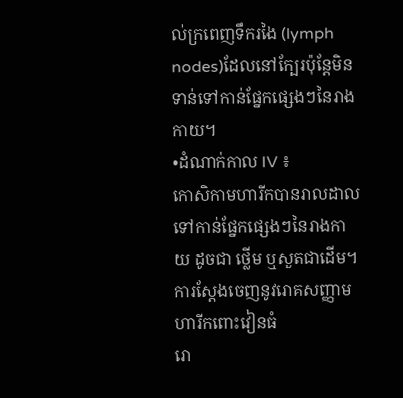ល់ក្រពេញទឹករងៃ (lymph nodes)ដែលនៅក្បែរប៉ុន្តែមិនទាន់ទៅកាន់ផ្នែកផ្សេងៗនៃរាងកាយ។
•ដំណាក់កាល IV ៖
កោសិកាមហារីកបានរាលដាលទៅកាន់ផ្នែកផ្សេងៗនៃរាងកាយ ដូចជា ថ្លើម ឬសួតជាដើម។
ការស្តែងចេញនូវរោគសញ្ញាមហារីកពោះវៀនធំ
រោ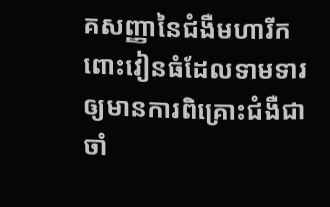គសញ្ញានៃជំងឺមហារីកពោះវៀនធំដែលទាមទារឲ្យមានការពិគ្រោះជំងឺជាចាំ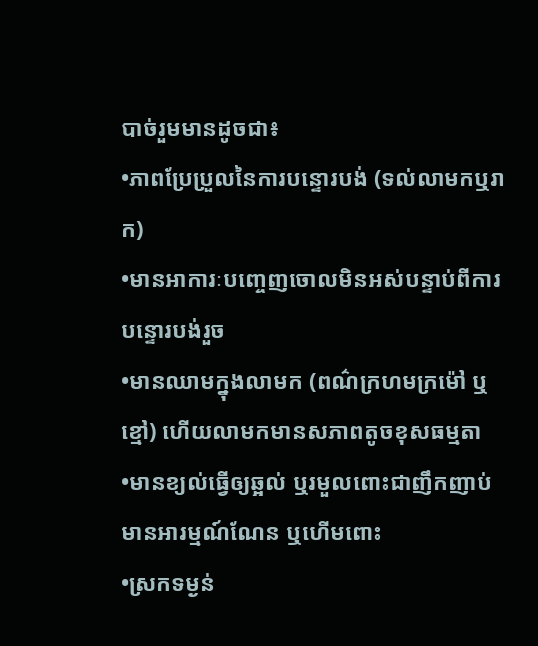បាច់រួមមានដូចជា៖
•ភាពប្រែប្រួលនៃការបន្ទោរបង់ (ទល់លាមកឬរាក)
•មានអាការៈបញ្ចេញចោលមិនអស់បន្ទាប់ពីការបន្ទោរបង់រួច
•មានឈាមក្នុងលាមក (ពណ៌ក្រហមក្រម៉ៅ ឬខ្មៅ) ហើយលាមកមានសភាពតូចខុសធម្មតា
•មានខ្យល់ធ្វើឲ្យឆ្អល់ ឬរមួលពោះជាញឹកញាប់ មានអារម្មណ៍ណែន ឬហើមពោះ
•ស្រកទម្ងន់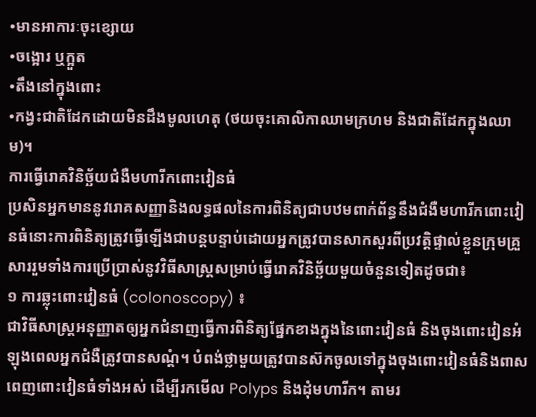•មានអាការៈចុះខ្សោយ
•ចង្អោរ ឬក្អួត
•តឹងនៅក្នុងពោះ
•កង្វះជាតិដែកដោយមិនដឹងមូលហេតុ (ថយចុះគោលិកាឈាមក្រហម និងជាតិដែកក្នុងឈាម)។
ការធ្វើរោគវិនិច្ឆ័យជំងឺមហារីកពោះវៀនធំ
ប្រសិនអ្នកមាននូវរោគសញ្ញានិងលទ្ធផលនៃការពិនិត្យជាបឋមពាក់ព័ន្ធនឹងជំងឺមហារីកពោះវៀនធំនោះការពិនិត្យត្រូវធ្វើឡើងជាបន្តបន្ទាប់ដោយអ្នកត្រូវបានសាកសួរពីប្រវត្តិផ្ទាល់ខ្លួនក្រុមគ្រួសាររួមទាំងការប្រើប្រាស់នូវវិធីសាស្រ្តសម្រាប់ធ្វើរោគវិនិច្ឆ័យមួយចំនួនទៀតដូចជា៖
១ ការឆ្លុះពោះវៀនធំ (colonoscopy) ៖
ជាវិធីសាស្រ្តអនុញ្ញាតឲ្យអ្នកជំនាញធ្វើការពិនិត្យផ្នែកខាងក្នុងនៃពោះវៀនធំ និងចុងពោះវៀនអំឡុងពេលអ្នកជំងឺត្រូវបានសណ្តំ។ បំពង់ថ្លាមួយត្រូវបានស៊កចូលទៅក្នុងចុងពោះវៀនធំនិងពាសពេញពោះវៀនធំទាំងអស់ ដើម្បីរកមើល Polyps និងដុំមហារីក។ តាមរ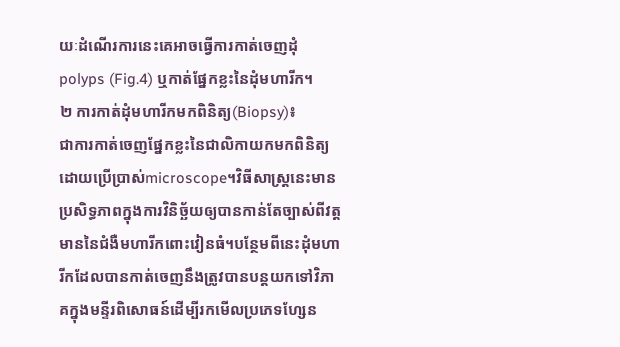យៈដំណើរការនេះគេអាចធ្វើការកាត់ចេញដុំ polyps (Fig.4) ឬកាត់ផ្នែកខ្លះនៃដុំមហារីក។
២ ការកាត់ដុំមហារីកមកពិនិត្យ(Biopsy)៖
ជាការកាត់ចេញផ្នែកខ្លះនៃជាលិកាយកមកពិនិត្យដោយប្រើប្រាស់microscope។វិធីសាស្រ្តនេះមានប្រសិទ្ធភាពក្នុងការវិនិច្ឆ័យឲ្យបានកាន់តែច្បាស់ពីវត្តមាននៃជំងឺមហារីកពោះវៀនធំ។បន្ថែមពីនេះដុំមហារីកដែលបានកាត់ចេញនឹងត្រូវបានបន្តយកទៅវិភាគក្នុងមន្ទីរពិសោធន៍ដើម្បីរកមើលប្រភេទហ្សែន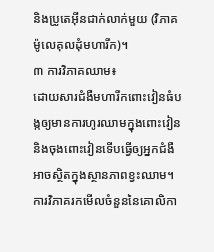និងប្រូតេអ៊ីនជាក់លាក់មួយ (វិភាគម៉ូលេគុលដុំមហារីក)។
៣ ការវិភាគឈាម៖
ដោយសារជំងឺមហារីកពោះវៀនធំបង្កឲ្យមានការហូរឈាមក្នុងពោះវៀននិងចុងពោះវៀនទើបធ្វើឲ្យអ្នកជំងឺអាចស្ថិតក្នុងស្ថានភាពខ្វះឈាម។ការវិភាគរកមើលចំនួននៃគោលិកា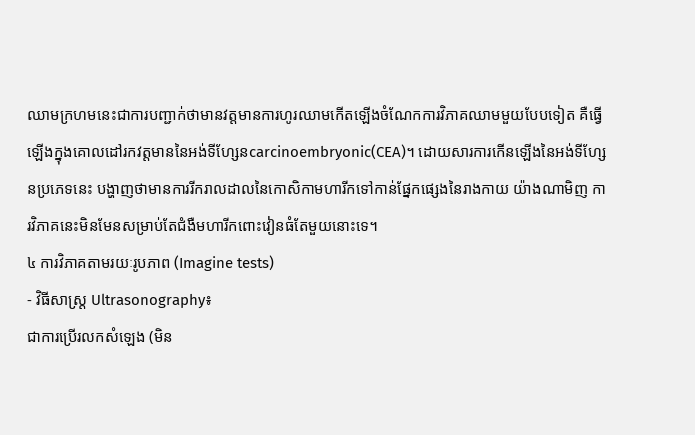ឈាមក្រហមនេះជាការបញ្ជាក់ថាមានវត្តមានការហូរឈាមកើតឡើងចំណែកការវិភាគឈាមមួយបែបទៀត គឺធ្វើឡើងក្នុងគោលដៅរកវត្តមាននៃអង់ទីហ្សែនcarcinoembryonic(CEA)។ ដោយសារការកើនឡើងនៃអង់ទីហ្សែនប្រភេទនេះ បង្ហាញថាមានការរីករាលដាលនៃកោសិកាមហារីកទៅកាន់ផ្នែកផ្សេងនៃរាងកាយ យ៉ាងណាមិញ ការវិភាគនេះមិនមែនសម្រាប់តែជំងឺមហារីកពោះវៀនធំតែមួយនោះទេ។
៤ ការវិភាគតាមរយៈរូបភាព (Imagine tests)
- វិធីសាស្រ្ត Ultrasonography៖
ជាការប្រើរលកសំឡេង (មិន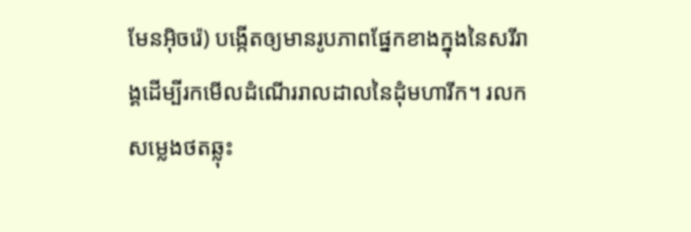មែនអ៊ិចរ៉េ) បង្កើតឲ្យមានរូបភាពផ្នែកខាងក្នុងនៃសរីរាង្គដើម្បីរកមើលដំណើររាលដាលនៃដុំមហារីក។ រលកសម្លេងថតឆ្លុះ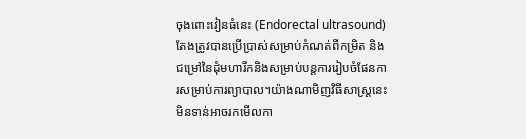ចុងពោះវៀនធំនេះ (Endorectal ultrasound)តែងត្រូវបានប្រើប្រាស់សម្រាប់កំណត់ពីកម្រិត និងជម្រៅនៃដុំមហារីកនិងសម្រាប់បន្តការរៀបចំផែនការសម្រាប់ការព្យាបាល។យ៉ាងណាមិញវិធីសាស្រ្តនេះមិនទាន់អាចរកមើលកា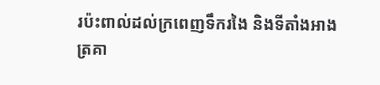រប៉ះពាល់ដល់ក្រពេញទឹករងៃ និងទីតាំងអាងត្រគា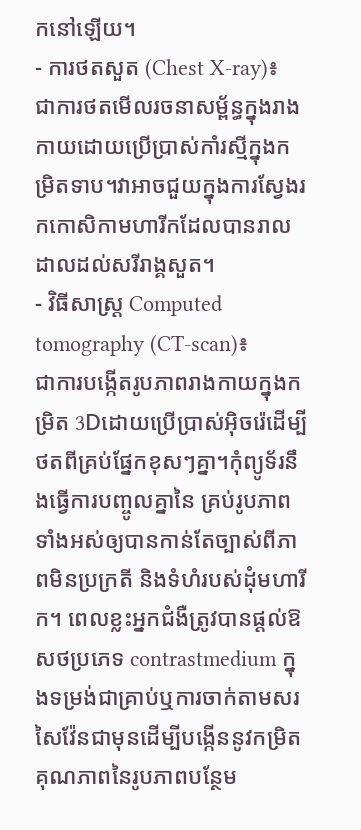កនៅឡើយ។
- ការថតសួត (Chest X-ray)៖
ជាការថតមើលរចនាសម័្ពន្ធក្នុងរាងកាយដោយប្រើប្រាស់កាំរស្មីក្នុងកម្រិតទាប។វាអាចជួយក្នុងការស្វែងរកកោសិកាមហារីកដែលបានរាលដាលដល់សរីរាង្គសួត។
- វិធីសាស្រ្ត Computed tomography (CT-scan)៖
ជាការបង្កើតរូបភាពរាងកាយក្នុងកម្រិត 3Dដោយប្រើប្រាស់អុិចរ៉េដើម្បីថតពីគ្រប់ផ្នែកខុសៗគ្នា។កុំព្យូទ័រនឹងធ្វើការបញ្ចូលគ្នានៃ គ្រប់រូបភាពទាំងអស់ឲ្យបានកាន់តែច្បាស់ពីភាពមិនប្រក្រតី និងទំហំរបស់ដុំមហារីក។ ពេលខ្លះអ្នកជំងឺត្រូវបានផ្តល់ឱសថប្រភេទ contrastmedium ក្នុងទម្រង់ជាគ្រាប់ឬការចាក់តាមសរសៃវ៉ែនជាមុនដើម្បីបង្កើននូវកម្រិតគុណភាពនៃរូបភាពបន្ថែម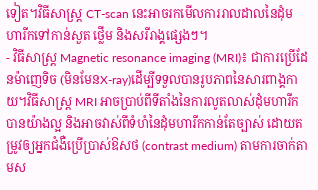ទៀត។វិធីសាស្រ្ត CT-scan នេះអាចរកមើលការរាលដាលនៃដុំមហារីកទៅកាន់សួត ថ្លើម និងសរីរាង្គផ្សេងៗ។
- វិធីសាស្រ្ត Magnetic resonance imaging (MRI)៖ ជាការប្រើដែនម៉ាញេទិច (មិនមែនX-ray)ដើម្បីទទួលបានរូបភាពនៃសារពាង្គកាយ។វិធីសាស្រ្ត MRI អាចប្រាប់ពីទីតាំងនៃការលូតលាស់ដុំមហារីកបានយ៉ាងល្អ និងអាចវាស់ពីទំហំនៃដុំមហារីកកាន់តែច្បាស់ ដោយតម្រូវឲ្យអ្នកជំងឺប្រើប្រាស់ឱសថ (contrast medium) តាមការចាក់តាមស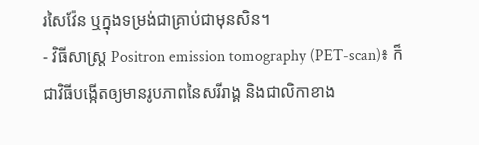រសៃវ៉ែន ឬក្នុងទម្រង់ជាគ្រាប់ជាមុនសិន។
- វិធីសាស្រ្ត Positron emission tomography (PET-scan)៖ ក៏ជាវិធីបង្កើតឲ្យមានរូបភាពនៃសរីរាង្គ និងជាលិកាខាង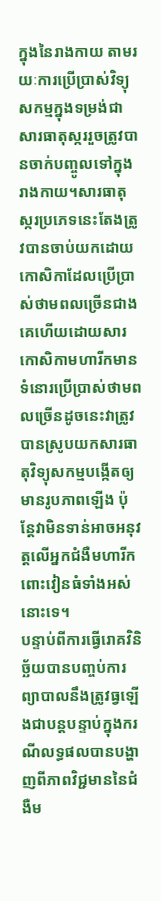ក្នុងនៃរាងកាយ តាមរយៈការប្រើប្រាស់វិទ្យុសកម្មក្នុងទម្រង់ជាសារធាតុស្កររួចត្រូវបានចាក់បញ្ចូលទៅក្នុងរាងកាយ។សារធាតុស្ករប្រភេទនេះតែងត្រូវបានចាប់យកដោយកោសិកាដែលប្រើប្រាស់ថាមពលច្រើនជាងគេហើយដោយសារកោសិកាមហារីកមានទំនោរប្រើប្រាស់ថាមពលច្រើនដូចនេះវាត្រូវបានស្រូបយកសារធាតុវិទ្យុសកម្មបង្កើតឲ្យមានរូបភាពឡើង ប៉ុន្តែវាមិនទាន់អាចអនុវត្តលើអ្នកជំងឺមហារីកពោះវៀនធំទាំងអស់នោះទេ។
បន្ទាប់ពីការធ្វើរោគវិនិច្ឆ័យបានបញ្ចប់ការព្យាបាលនឹងត្រូវធ្វឡើងជាបន្តបន្ទាប់ក្នុងករណីលទ្ធផលបានបង្ហាញពីភាពវិជ្ជមាននៃជំងឺម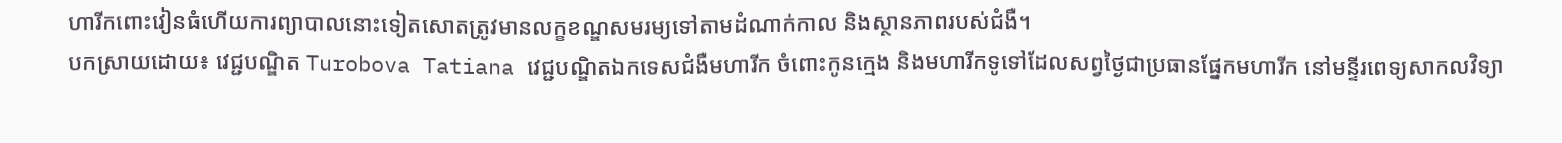ហារីកពោះវៀនធំហើយការព្យាបាលនោះទៀតសោតត្រូវមានលក្ខខណ្ឌសមរម្យទៅតាមដំណាក់កាល និងស្ថានភាពរបស់ជំងឺ។
បកស្រាយដោយ៖ វេជ្ជបណ្ឌិត Turobova Tatiana វេជ្ជបណ្ឌិតឯកទេសជំងឺមហារីក ចំពោះកូនក្មេង និងមហារីកទូទៅដែលសព្វថ្ងៃជាប្រធានផ្នែកមហារីក នៅមន្ទីរពេទ្យសាកលវិទ្យា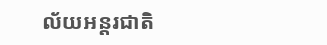ល័យអន្តរជាតិ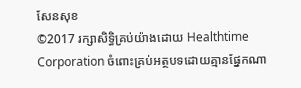សែនសុខ
©2017 រក្សាសិទ្ធិគ្រប់យ៉ាងដោយ Healthtime Corporation ចំពោះគ្រប់អត្ថបទដោយគ្មានផ្នែកណា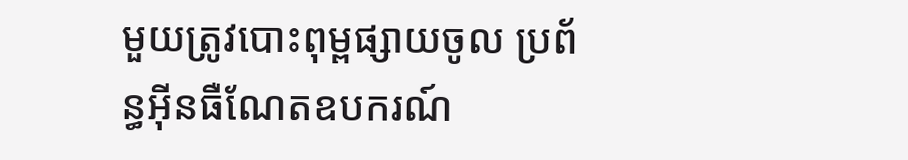មួយត្រូវបោះពុម្ពផ្សាយចូល ប្រព័ន្ធអ៊ីនធឺណែតឧបករណ៍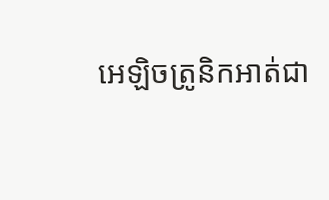អេឡិចត្រូនិកអាត់ជា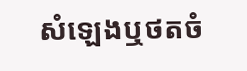សំឡេងឬថតចំ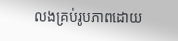លងគ្រប់រូបភាពដោយ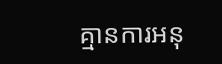គ្មានការអនុ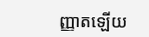ញ្ញាតឡើយ